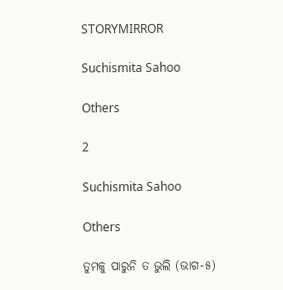STORYMIRROR

Suchismita Sahoo

Others

2

Suchismita Sahoo

Others

ତୁମକୁ ପାରୁନି ତ ଭୁଲି (ଭାଗ-୫)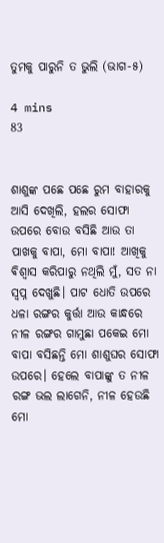ତୁମକୁ ପାରୁନି ତ ଭୁଲି (ଭାଗ-୫)

4 mins
83


ଶାଶୁଙ୍କ ପଛେ ପଛେ ରୁମ ବାହାରକୁ ଆସି ଦେଖିଲି, ହଲର ସୋଫା ଉପରେ ବୋଉ ବସିଛି ଆଉ ତା ପାଖକୁ ବାପା, ମୋ ବାପା! ଆଖିକୁ ଵିଶ୍ଵାସ କରିପାରୁ ନଥିଲି ମୁଁ, ସତ ନା ସ୍ୱପ୍ନ ଦେଖୁଛି। ପାଟ ଧୋତି ଉପରେ ଧଳା ରଙ୍ଗର କୁର୍ତ୍ତା ଆଉ କାନ୍ଧରେ ନୀଳ ରଙ୍ଗର ଗାମୁଛା ପକେଇ ମୋ ବାପା ବସିଛନ୍ତି ମୋ ଶାଶୁଘର ସୋଫା ଉପରେ। ହେଲେ ବାପାଙ୍କୁ ତ ନୀଳ ରଙ୍ଗ ଭଲ ଲାଗେନି, ନୀଳ ହେଉଛି ମୋ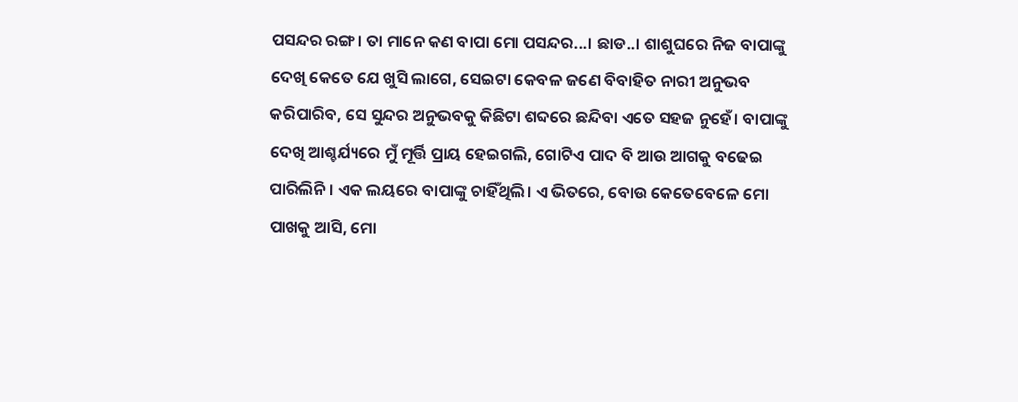ପସନ୍ଦର ରଙ୍ଗ। ତା ମାନେ କଣ ବାପା ମୋ ପସନ୍ଦର...। ଛାଡ..। ଶାଶୁଘରେ ନିଜ ବାପାଙ୍କୁ ଦେଖି କେତେ ଯେ ଖୁସି ଲାଗେ, ସେଇଟା କେବଳ ଜଣେ ବିବାହିତ ନାରୀ ଅନୁଭବ କରିପାରିବ, ସେ ସୁନ୍ଦର ଅନୁଭବକୁ କିଛିଟା ଶବ୍ଦରେ ଛନ୍ଦିବା ଏତେ ସହଜ ନୁହେଁ। ବାପାଙ୍କୁ ଦେଖି ଆଶ୍ଚର୍ଯ୍ୟରେ ମୁଁ ମୂର୍ତ୍ତି ପ୍ରାୟ ହେଇଗଲି, ଗୋଟିଏ ପାଦ ବି ଆଉ ଆଗକୁ ବଢେଇ ପାରିଲିନି। ଏକ ଲୟରେ ବାପାଙ୍କୁ ଚାହିଁଥିଲି। ଏ ଭିତରେ, ବୋଉ କେତେବେଳେ ମୋ ପାଖକୁ ଆସି, ମୋ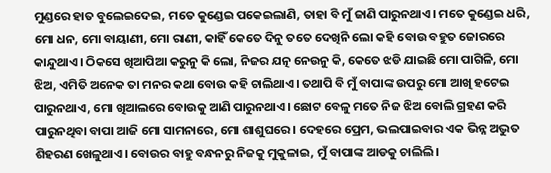ମୁଣ୍ଡରେ ହାତ ବୁଲେଇଦେଇ, ମତେ କୁଣ୍ଡେଇ ପକେଇଲାଣି, ତାହା ବି ମୁଁ ଜାଣି ପାରୁନଥାଏ। ମତେ କୁଣ୍ଡେଇ ଧରି, ମୋ ଧନ, ମୋ ବାୟାଣୀ, ମୋ ରାଣୀ, କାହିଁ କେତେ ଦିନୁ ତତେ ଦେଖିନି ଲୋ କହି ବୋଉ ବହୁତ ଜୋରରେ କାନ୍ଦୁଥାଏ। ଠିକସେ ଖିଆପିଆ କରୁନୁ କି ଲୋ, ନିଜର ଯତ୍ନ ନେଉନୁ କି, କେତେ ଝଡି ଯାଇଛି ମୋ ପାଗିଳି, ମୋ ଝିଅ, ଏମିତି ଅନେକ ତା ମନର କଥା ବୋଉ କହି ଚାଲିଥାଏ। ତଥାପି ବି ମୁଁ ବାପାଙ୍କ ଉପରୁ ମୋ ଆଖି ହଟେଇ ପାରୁନଥାଏ, ମୋ ଖିଆଲରେ ବୋଉକୁ ଆଣି ପାରୁନଥାଏ। ଛୋଟ ବେଳୁ ମତେ ନିଜ ଝିଅ ବୋଲି ଗ୍ରହଣ କରି ପାରୁନଥିବା ବାପା ଆଜି ମୋ ସାମନାରେ, ମୋ ଶାଶୁଘରେ। ଦେହରେ ପ୍ରେମ, ଭଲପାଇବାର ଏକ ଭିନ୍ନ ଅଦ୍ଭୁତ ଶିହରଣ ଖେଳୁଥାଏ। ବୋଉର ବାହୁ ବନ୍ଧନରୁ ନିଜକୁ ମୁକୁଳାଇ, ମୁଁ ବାପାଙ୍କ ଆଡକୁ ଚାଲିଲି।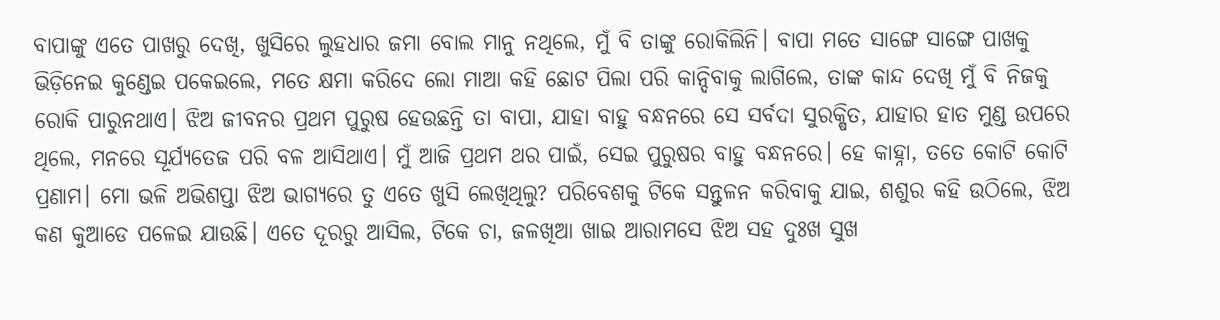ବାପାଙ୍କୁ ଏତେ ପାଖରୁ ଦେଖି, ଖୁସିରେ ଲୁହଧାର ଜମା ବୋଲ ମାନୁ ନଥିଲେ, ମୁଁ ବି ତାଙ୍କୁ ରୋକିଲିନି। ବାପା ମତେ ସାଙ୍ଗେ ସାଙ୍ଗେ ପାଖକୁ ଭିଡ଼ିନେଇ କୁଣ୍ଡେଇ ପକେଇଲେ, ମତେ କ୍ଷମା କରିଦେ ଲୋ ମାଆ କହି ଛୋଟ ପିଲା ପରି କାନ୍ଦିବାକୁ ଲାଗିଲେ, ତାଙ୍କ କାନ୍ଦ ଦେଖି ମୁଁ ବି ନିଜକୁ ରୋକି ପାରୁନଥାଏ। ଝିଅ ଜୀବନର ପ୍ରଥମ ପୁରୁଷ ହେଉଛନ୍ତି ତା ବାପା, ଯାହା ବାହୁ ବନ୍ଧନରେ ସେ ସର୍ବଦା ସୁରକ୍ଷିତ, ଯାହାର ହାତ ମୁଣ୍ଡ ଉପରେ ଥିଲେ, ମନରେ ସୂର୍ଯ୍ୟତେଜ ପରି ବଳ ଆସିଥାଏ। ମୁଁ ଆଜି ପ୍ରଥମ ଥର ପାଇଁ, ସେଇ ପୁରୁଷର ବାହୁ ବନ୍ଧନରେ। ହେ କାହ୍ନା, ତତେ କୋଟି କୋଟି ପ୍ରଣାମ। ମୋ ଭଳି ଅଭିଶପ୍ତା ଝିଅ ଭାଗ୍ୟରେ ତୁ ଏତେ ଖୁସି ଲେଖିଥିଲୁ? ପରିବେଶକୁ ଟିକେ ସନ୍ତୁଳନ କରିବାକୁ ଯାଇ, ଶଶୁର କହି ଉଠିଲେ, ଝିଅ କଣ କୁଆଡେ ପଳେଇ ଯାଉଛି। ଏତେ ଦୂରରୁ ଆସିଲ, ଟିକେ ଚା, ଜଳଖିଆ ଖାଇ ଆରାମସେ ଝିଅ ସହ ଦୁଃଖ ସୁଖ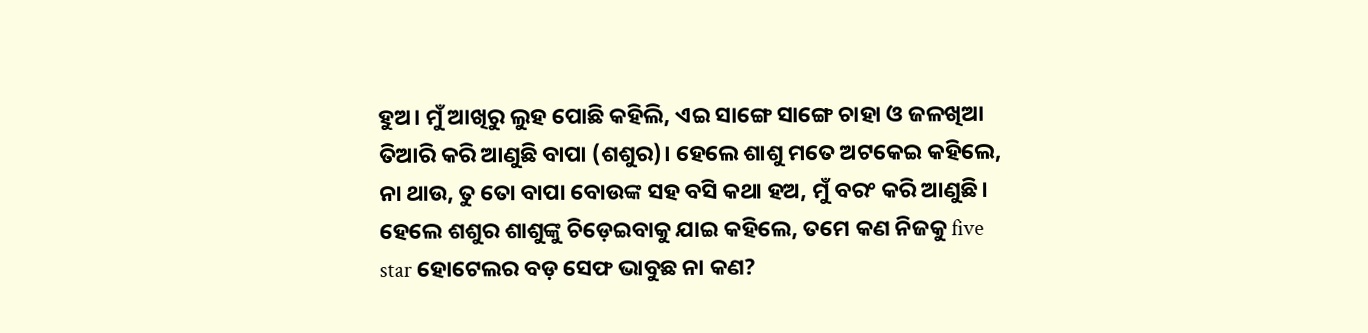ହୁଅ। ମୁଁ ଆଖିରୁ ଲୁହ ପୋଛି କହିଲି, ଏଇ ସାଙ୍ଗେ ସାଙ୍ଗେ ଚାହା ଓ ଜଳଖିଆ ତିଆରି କରି ଆଣୁଛି ବାପା (ଶଶୁର)। ହେଲେ ଶାଶୁ ମତେ ଅଟକେଇ କହିଲେ, ନା ଥାଉ, ତୁ ତୋ ବାପା ବୋଉଙ୍କ ସହ ବସି କଥା ହଅ, ମୁଁ ବରଂ କରି ଆଣୁଛି। ହେଲେ ଶଶୁର ଶାଶୁଙ୍କୁ ଚିଡ଼େଇବାକୁ ଯାଇ କହିଲେ, ତମେ କଣ ନିଜକୁ five star ହୋଟେଲର ବଡ଼ ସେଫ ଭାବୁଛ ନା କଣ?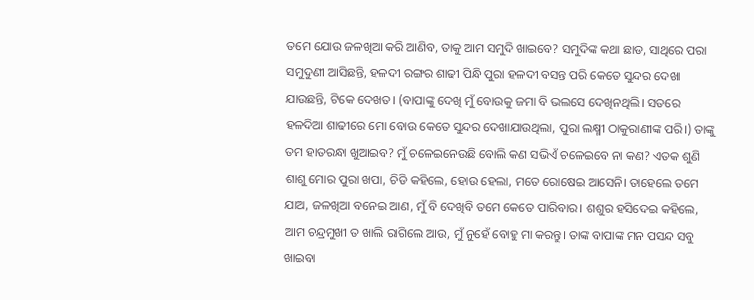ତମେ ଯୋଉ ଜଳଖିଆ କରି ଆଣିବ, ତାକୁ ଆମ ସମୁଦି ଖାଇବେ? ସମୁଦିଙ୍କ କଥା ଛାଡ, ସାଥିରେ ପରା ସମୁଦୁଣୀ ଆସିଛନ୍ତି, ହଳଦୀ ରଙ୍ଗର ଶାଢୀ ପିନ୍ଧି ପୁରା ହଳଦୀ ବସନ୍ତ ପରି କେତେ ସୁନ୍ଦର ଦେଖା ଯାଉଛନ୍ତି, ଟିକେ ଦେଖତ। (ବାପାଙ୍କୁ ଦେଖି ମୁଁ ବୋଉକୁ ଜମା ବି ଭଲସେ ଦେଖିନଥିଲି। ସତରେ ହଳଦିଆ ଶାଢୀରେ ମୋ ବୋଉ କେତେ ସୁନ୍ଦର ଦେଖାଯାଉଥିଲା, ପୁରା ଲକ୍ଷ୍ମୀ ଠାକୁରାଣୀଙ୍କ ପରି।) ତାଙ୍କୁ ତମ ହାତରନ୍ଧା ଖୁଆଇବ? ମୁଁ ଚଳେଇନେଉଛି ବୋଲି କଣ ସଭିଏଁ ଚଳେଇବେ ନା କଣ? ଏତକ ଶୁଣି ଶାଶୁ ମୋର ପୁରା ଖପା, ଚିଡି କହିଲେ, ହୋଉ ହେଲା, ମତେ ରୋଷେଇ ଆସେନି। ତାହେଲେ ତମେ ଯାଅ, ଜଳଖିଆ ବନେଇ ଆଣ, ମୁଁ ବି ଦେଖିବି ତମେ କେତେ ପାରିବାର। ଶଶୁର ହସିଦେଇ କହିଲେ, ଆମ ଚନ୍ଦ୍ରମୁଖୀ ତ ଖାଲି ରାଗିଲେ ଆଉ, ମୁଁ ନୁହେଁ ବୋହୁ ମା କରନ୍ତୁ। ତାଙ୍କ ବାପାଙ୍କ ମନ ପସନ୍ଦ ସବୁ ଖାଇବା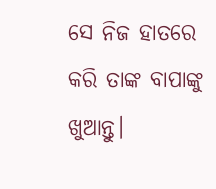ସେ ନିଜ ହାତରେ କରି ତାଙ୍କ ବାପାଙ୍କୁ ଖୁଆନ୍ତୁ।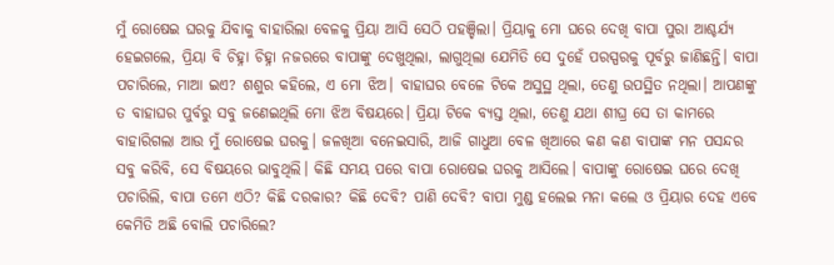ମୁଁ ରୋଷେଇ ଘରକୁ ଯିବାକୁ ବାହାରିଲା ବେଳକୁ ପ୍ରିୟା ଆସି ସେଠି ପହଞ୍ଚିଲା। ପ୍ରିୟାକୁ ମୋ ଘରେ ଦେଖି ବାପା ପୁରା ଆଶ୍ଚର୍ଯ୍ୟ ହେଇଗଲେ, ପ୍ରିୟା ବି ଚିହ୍ନା ଚିହ୍ନା ନଜରରେ ବାପାଙ୍କୁ ଦେଖୁଥିଲା, ଲାଗୁଥିଲା ଯେମିତି ସେ ଦୁହେଁ ପରସ୍ପରକୁ ପୂର୍ବରୁ ଜାଣିଛନ୍ତି। ବାପା ପଚାରିଲେ, ମାଆ ଇଏ? ଶଶୁର କହିଲେ, ଏ ମୋ ଝିଅ। ବାହାଘର ବେଳେ ଟିକେ ଅସୁସ୍ଥ ଥିଲା, ତେଣୁ ଉପସ୍ଥିତ ନଥିଲା। ଆପଣଙ୍କୁ ତ ବାହାଘର ପୁର୍ବରୁ ସବୁ ଜଣେଇଥିଲି ମୋ ଝିଅ ବିଷୟରେ। ପ୍ରିୟା ଟିକେ ବ୍ୟସ୍ତ ଥିଲା, ତେଣୁ ଯଥା ଶୀଘ୍ର ସେ ତା କାମରେ ବାହାରିଗଲା ଆଉ ମୁଁ ରୋଷେଇ ଘରକୁ। ଜଳଖିଆ ବନେଇସାରି, ଆଜି ଗାଧୁଆ ବେଳ ଖିଆରେ କଣ କଣ ବାପାଙ୍କ ମନ ପସନ୍ଦର ସବୁ କରିବି, ସେ ବିଷୟରେ ଭାବୁଥିଲି। କିଛି ସମୟ ପରେ ବାପା ରୋଷେଇ ଘରକୁ ଆସିଲେ। ବାପାଙ୍କୁ ରୋଷେଇ ଘରେ ଦେଖି ପଚାରିଲି, ବାପା ତମେ ଏଠି? କିଛି ଦରକାର? କିଛି ଦେବି? ପାଣି ଦେବି? ବାପା ମୁଣ୍ଡ ହଲେଇ ମନା କଲେ ଓ ପ୍ରିୟାର ଦେହ ଏବେ କେମିତି ଅଛି ବୋଲି ପଚାରିଲେ?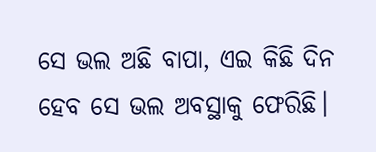ସେ ଭଲ ଅଛି ବାପା, ଏଇ କିଛି ଦିନ ହେବ ସେ ଭଲ ଅବସ୍ଥାକୁ ଫେରିଛି।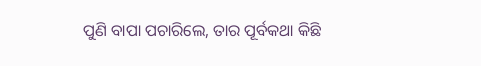ପୁଣି ବାପା ପଚାରିଲେ, ତାର ପୂର୍ବକଥା କିଛି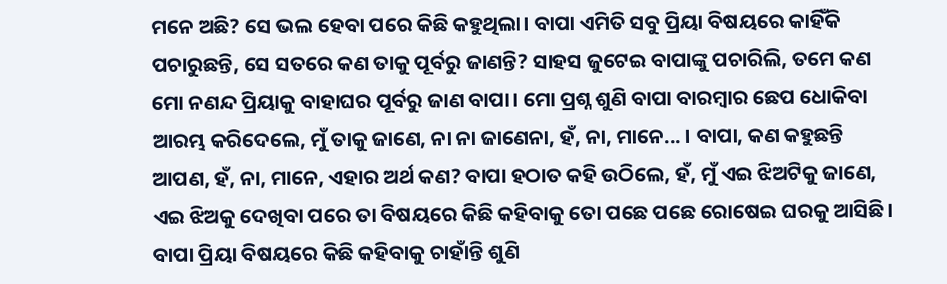ମନେ ଅଛି? ସେ ଭଲ ହେବା ପରେ କିଛି କହୁଥିଲା। ବାପା ଏମିତି ସବୁ ପ୍ରିୟା ବିଷୟରେ କାହିଁକି ପଚାରୁଛନ୍ତି, ସେ ସତରେ କଣ ତାକୁ ପୂର୍ବରୁ ଜାଣନ୍ତି? ସାହସ ଜୁଟେଇ ବାପାଙ୍କୁ ପଚାରିଲି, ତମେ କଣ ମୋ ନଣନ୍ଦ ପ୍ରିୟାକୁ ବାହାଘର ପୂର୍ବରୁ ଜାଣ ବାପା। ମୋ ପ୍ରଶ୍ନ ଶୁଣି ବାପା ବାରମ୍ବାର ଛେପ ଧୋକିବା ଆରମ୍ଭ କରିଦେଲେ, ମୁଁ ତାକୁ ଜାଣେ, ନା ନା ଜାଣେନା, ହଁ, ନା, ମାନେ... । ବାପା, କଣ କହୁଛନ୍ତି ଆପଣ, ହଁ, ନା, ମାନେ, ଏହାର ଅର୍ଥ କଣ? ବାପା ହଠାତ କହି ଉଠିଲେ, ହଁ, ମୁଁ ଏଇ ଝିଅଟିକୁ ଜାଣେ, ଏଇ ଝିଅକୁ ଦେଖିବା ପରେ ତା ବିଷୟରେ କିଛି କହିବାକୁ ତୋ ପଛେ ପଛେ ରୋଷେଇ ଘରକୁ ଆସିଛି। ବାପା ପ୍ରିୟା ବିଷୟରେ କିଛି କହିବାକୁ ଚାହାଁନ୍ତି ଶୁଣି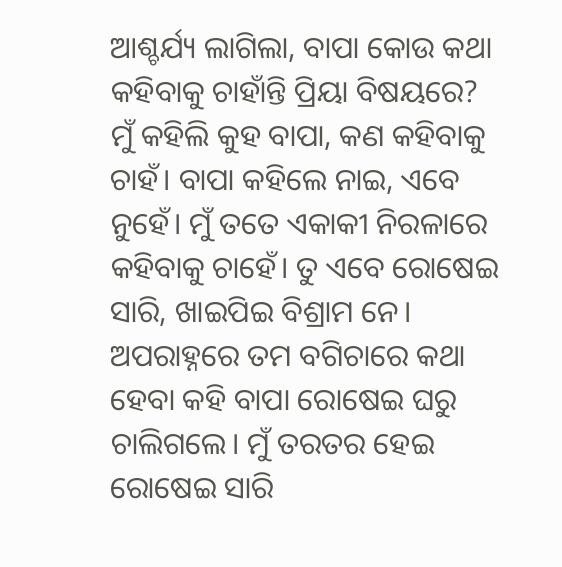ଆଶ୍ଚର୍ଯ୍ୟ ଲାଗିଲା, ବାପା କୋଉ କଥା କହିବାକୁ ଚାହାଁନ୍ତି ପ୍ରିୟା ବିଷୟରେ? ମୁଁ କହିଲି କୁହ ବାପା, କଣ କହିବାକୁ ଚାହଁ। ବାପା କହିଲେ ନାଇ, ଏବେ ନୁହେଁ। ମୁଁ ତତେ ଏକାକୀ ନିରଳାରେ କହିବାକୁ ଚାହେଁ। ତୁ ଏବେ ରୋଷେଇ ସାରି, ଖାଇପିଇ ବିଶ୍ରାମ ନେ। ଅପରାହ୍ନରେ ତମ ବଗିଚାରେ କଥା ହେବା କହି ବାପା ରୋଷେଇ ଘରୁ ଚାଲିଗଲେ। ମୁଁ ତରତର ହେଇ ରୋଷେଇ ସାରି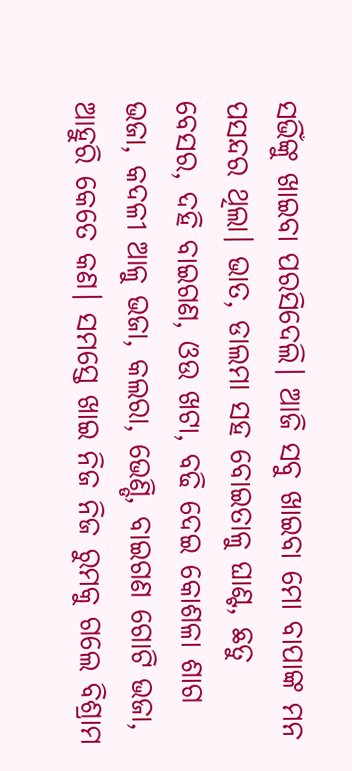ସଭିଁଙ୍କୁ ଖାଇବା ପରସିଦେଲି। ଆଜି ସବୁ ଖାଇବା ମୋ ବାପାଙ୍କ ମନ ପସନ୍ଦର ଥିଲା। ଭାତ, ଡାଲମା ସହ ବୋଇତାଳୁ ଘାଣ୍ଟ, ଛତୁ ବେସର, ଦହି ବାଇଗଣ, ଓଉ ଖଟା, ବଢି ଦେଇ କୋଶଳା ଶାଗ ଭଜା, କଦଳୀ ଆଳୁ ଭଜା, କଲରା, ଭେଣ୍ଡି, ବାଇଗଣ ଗୋଟି ଭଜା, ଆହୁରି କେତେ କଣ। ସମସ୍ତେ ଖାଇ ନିଜ ନିଜ ରୁମକୁ ଗଲେ ବିଶ୍ରାମ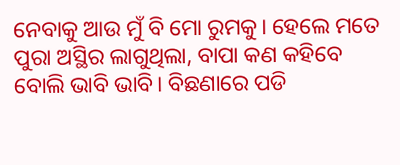ନେବାକୁ ଆଉ ମୁଁ ବି ମୋ ରୁମକୁ। ହେଲେ ମତେ ପୁରା ଅସ୍ଥିର ଲାଗୁଥିଲା, ବାପା କଣ କହିବେ ବୋଲି ଭାବି ଭାବି। ବିଛଣାରେ ପଡି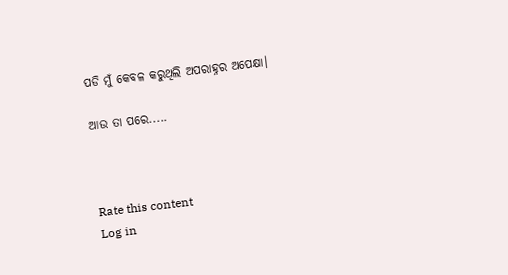ପଡି ମୁଁ କେବଳ କରୁଥିଲି ଅପରାହ୍ନର ଅପେକ୍ଷା।

ଆଉ ତା ପରେ.....



Rate this content
Log in